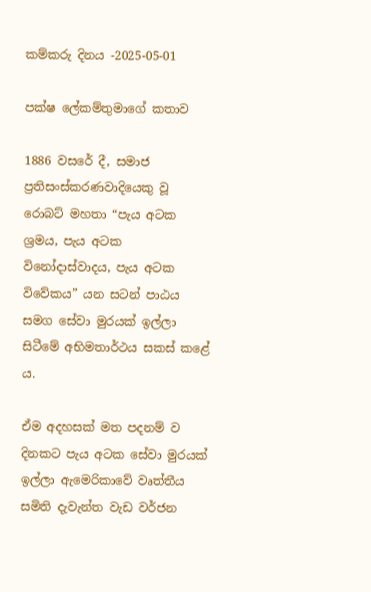කම්කරු දිනය -2025-05-01

පක්ෂ ලේකම්තුමාගේ කතාව

1886 වසරේ දී, සමාජ ප්‍රතිසංස්කරණවාදියෙකු වූ රොබට් මහතා “පැය අටක ශ්‍රමය, පැය අටක විනෝදාස්වාදය, පැය අටක විවේකය” යන සටන් පාඨය සමග සේවා මුරයක් ඉල්ලා සිටීමේ අභිමතාර්ථය සකස් කළේ ය.

ඒම අදහසක් මත පදනම් ව දිනකට පැය අටක සේවා මුරයක් ඉල්ලා ඇමෙරිකාවේ වෘත්තීය සමිති දැවැන්ත වැඩ වර්ජන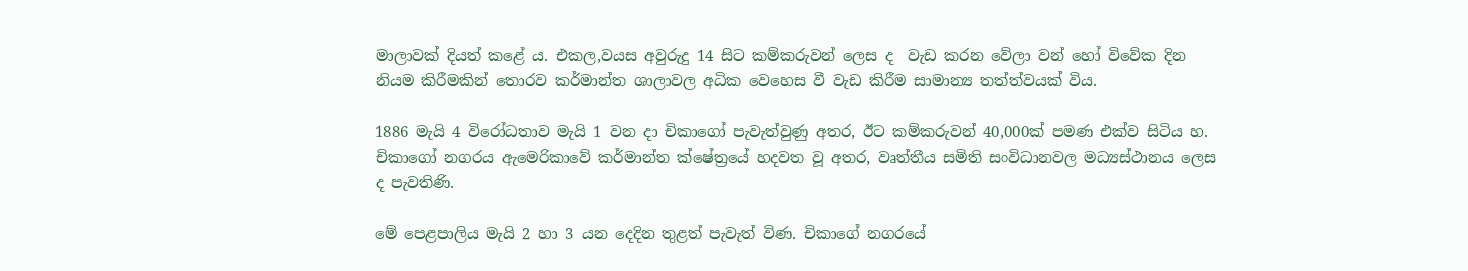මාලාවක් දියත් කළේ ය. එකල,වයස අවුරුදු 14 සිට කම්කරුවන් ලෙස ද  වැඩ කරන වේලා වන් හෝ විවේක දින නියම කිරීමකින් තොරව කර්මාන්ත ශාලාවල අධික වෙහෙස වී වැඩ කිරීම සාමාන්‍ය තත්ත්වයක් විය.

1886 මැයි 4 විරෝධතාව මැයි 1 වන දා චිකාගෝ පැවැත්වුණු අතර, ඊට කම්කරුවන් 40,000ක් පමණ එක්ව සිටිය හ. චිකාගෝ නගරය ඇමෙරිකාවේ කර්මාන්ත ක්ෂේත්‍රයේ හදවත වූ අතර, වෘත්තීය සමිති සංවිධානවල මධ්‍යස්ථානය ලෙස ද පැවතිණි.

මේ පෙළපාලිය මැයි 2 හා 3 යන දෙදින තුළත් පැවැත් විණ. චිකාගේ නගරයේ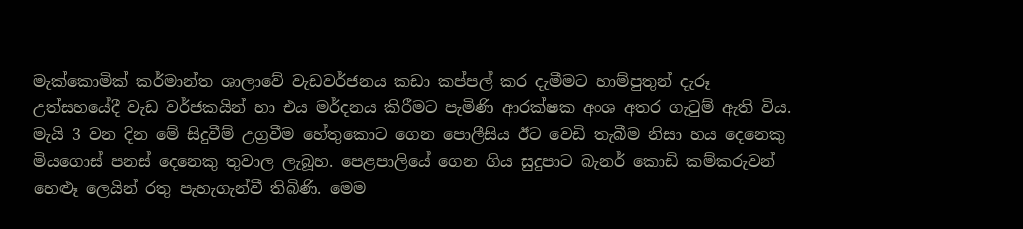මැක්කොමික් කර්මාන්ත ශාලාවේ වැඩවර්ජනය කඩා කප්පල් කර දැමීමට හාම්පුතුන් දැරූ උත්සහයේදී වැඩ වර්ජකයින් හා එය මර්දනය කිරීමට පැමිණි ආරක්ෂක අංශ අතර ගැටුම් ඇති විය. මැයි 3 වන දින මේ සිදුවීම් උග්‍රවීම හේතුකොට ගෙන පොලීසිය ඊට වෙඩි තැබීම නිසා හය දෙනෙකු මියගොස් පනස් දෙනෙකු තුවාල ලැබූහ. පෙළපාලියේ ගෙන ගිය සුදුපාට බැනර් කොඩි කම්කරුවන් හෙළුෑ ලෙයින් රතු පැහැගැන්වී තිබිණි. මෙම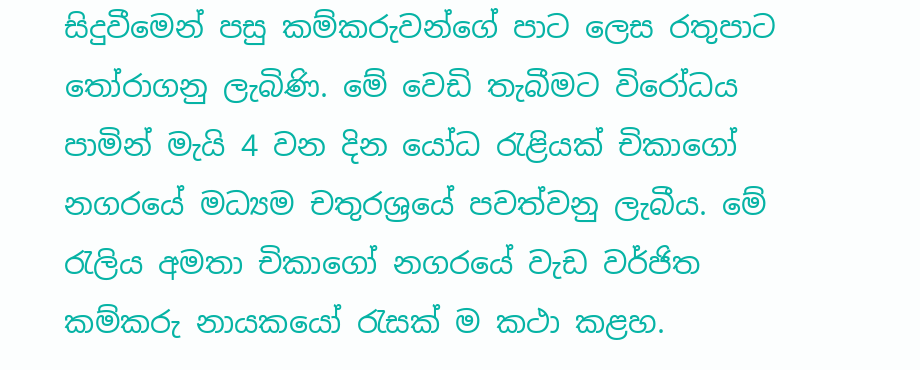සිදුවීමෙන් පසු කම්කරුවන්ගේ පාට ලෙස රතුපාට තෝරාගනු ලැබිණි. මේ වෙඩි තැබීමට විරෝධය පාමින් මැයි 4 වන දින යෝධ රැළියක් චිකාගෝ නගරයේ මධ්‍යම චතුරශ්‍රයේ පවත්වනු ලැබීය. මේ රැලිය අමතා චිකාගෝ නගරයේ වැඩ වර්ජිත කම්කරු නායකයෝ රැසක් ම කථා කළහ.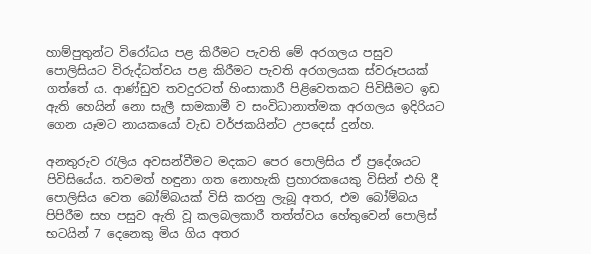හාම්පුතුන්ට විරෝධය පළ කිරීමට පැවති මේ අරගලය පසුව පොලිසියට විරුද්ධත්වය පළ කිරීමට පැවති අරගලයක ස්වරූපයක් ගත්තේ ය. ආණ්ඩුව තවදුරටත් හිංසාකාරී පිළිවෙතකට පිවිසීමට ඉඩ ඇති හෙයින් නො සැලී සාමකාමී ව සංවිධානාත්මක අරගලය ඉදිරියට ගෙන යෑමට නායකයෝ වැඩ වර්ජකයින්ට උපදෙස් දුන්හ.

අනතුරුව රැලිය අවසන්වීමට මදකට පෙර පොලිසිය ඒ ප්‍රදේශයට පිවිසියේය. තවමත් හඳුනා ගත නොහැකි ප්‍රහාරකයෙකු විසින් එහි දී පොලිසිය වෙත බෝම්බයක් විසි කරනු ලැබූ අතර, එම බෝම්බය පිපිරීම සහ පසුව ඇති වූ කලබලකාරී තත්ත්වය හේතුවෙන් පොලිස් භටයින් 7 දෙනෙකු මිය ගිය අතර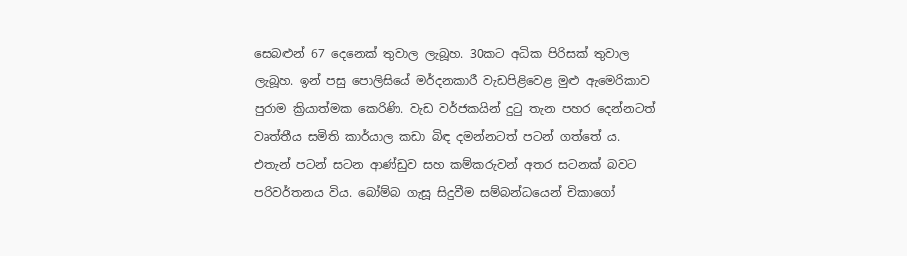සෙබළුන් 67 දෙනෙක් තුවාල ලැබූහ. 30කට අධික පිරිසක් තුවාල ලැබූහ. ඉන් පසු පොලිසියේ මර්දනකාරී වැඩපිළිවෙළ මුළු ඇමෙරිකාව පුරාම ක්‍රියාත්මක කෙරිණි. වැඩ වර්ජකයින් දුටු තැන පහර දෙන්නටත් වෘත්තීය සමිති කාර්යාල කඩා බිඳ දමන්නටත් පටන් ගත්තේ ය. එතැන් පටන් සටන ආණ්ඩුව සහ කම්කරුවන් අතර සටනක් බවට පරිවර්තනය විය. බෝම්බ ගැසූ සිදුවීම සම්බන්ධයෙන් චිකාගෝ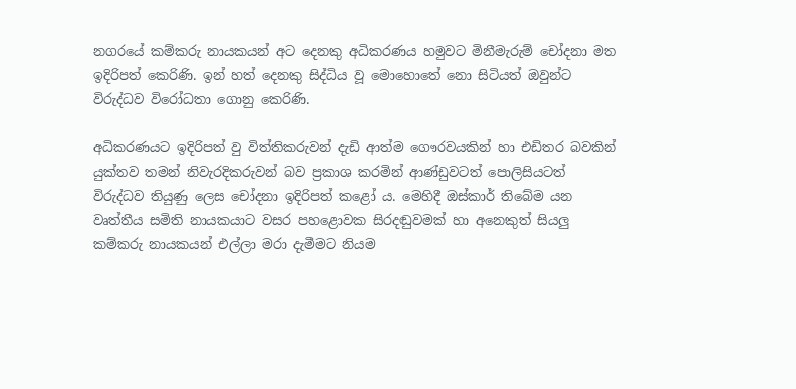නගරයේ කම්කරු නායකයන් අට දෙනකු අධිකරණය හමුවට මිනීමැරුම් චෝදනා මත ඉදිරිපත් කෙරිණි. ඉන් හත් දෙනකු සිද්ධිය වූ මොහොතේ නො සිටියත් ඔවුන්ට විරුද්ධව විරෝධතා ගොනු කෙරිණි.

අධිකරණයට ඉදිරිපත් වු විත්තිකරුවන් දැඩි ආත්ම ගෞරවයකින් හා එඩිතර බවකින් යුක්තව තමන් නිවැරදිකරුවන් බව ප්‍රකාශ කරමින් ආණ්ඩුවටත් පොලිසියටත් විරුද්ධව තියුණු ලෙස චෝදනා ඉදිරිපත් කළෝ ය. මෙහිදී ඔස්කාර් තිබේම යන වෘත්තීය සමිති නායකයාට වසර පහළොවක සිරදඬුවමක් හා අනෙකුත් සියලු කම්කරු නායකයන් එල්ලා මරා දැමීමට නියම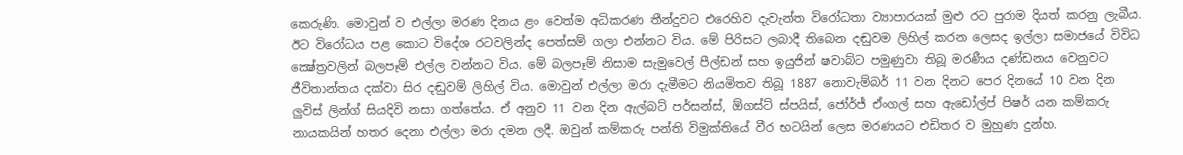කෙරුණි. මොවුන් ව එල්ලා මරණ දිනය ළං වෙත්ම අධිකරණ තීන්දුවට එරෙහිව දැවැන්ත විරෝධතා ව්‍යාපාරයක් මුළු රට පුරාම දියත් කරනු ලැබීය. ඊට විරෝධය පළ කොට විදේශ රටවලින්ද පෙත්සම් ගලා එන්නට විය. මේ පිරිසට ලබාදී තිබෙන දඬුවම ලිහිල් කරන ලෙසද ඉල්ලා සමාජයේ විවිධ ක්‍ෂේත්‍රවලින් බලපෑම් එල්ල වන්නට විය. මේ බලපෑම් නිසාම සැමුවෙල් පීල්ඩන් සහ ඉයුජින් ෂවාබ්ට පමුණුවා තිබූ මරණීය දණ්ඩනය වෙනුවට ජීවිතාන්තය දක්වා සිර දඬුවම් ලිහිල් විය. මොවුන් එල්ලා මරා දැමීමට නියමිතව තිබූ 1887 නොවැම්බර් 11 වන දිනට පෙර දිනයේ 10 වන දින ලුවිස් ලින්ග් සියදිවි නසා ගත්තේය. ඒ අනුව 11 වන දින ඇල්බට් පර්සන්ස්, ඕගස්ට් ස්පයිස්, ජෝර්ජ් ඒංගල් සහ ඇඩෝල්ප් පිෂර් යන කම්කරු නායකයින් හතර දෙනා එල්ලා මරා දමන ලදී. ඔවුන් කම්කරු පන්ති විමුක්තියේ වීර භටයින් ලෙස මරණයට එඩිතර ව මුහුණ දුන්හ.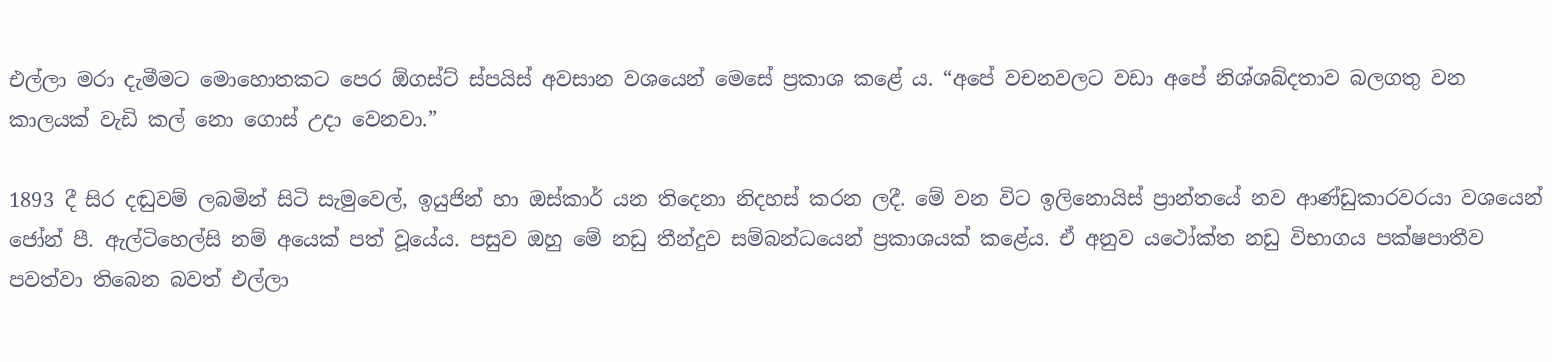එල්ලා මරා දැමීමට මොහොතකට පෙර ඕගස්ට් ස්පයිස් අවසාන වශයෙන් මෙසේ ප්‍රකාශ කළේ ය. “අපේ වචනවලට වඩා අපේ නිශ්ශබ්දතාව බලගතු වන කාලයක් වැඩි කල් නො ගොස් උදා වෙනවා.”

1893 දී සිර දඬුවම් ලබමින් සිටි සැමුවෙල්, ඉයුජින් හා ඔස්කාර් යන තිදෙනා නිදහස් කරන ලදී. මේ වන විට ඉලිනොයිස් ප්‍රාන්තයේ නව ආණ්ඩුකාරවරයා වශයෙන් ජෝන් පී. ඇල්ටිහෙල්සි නම් අයෙක් පත් වූයේය. පසුව ඔහු මේ නඩු තීන්දුව සම්බන්ධයෙන් ප්‍රකාශයක් කළේය. ඒ අනුව යථෝක්ත නඩු විභාගය පක්ෂපාතීව පවත්වා තිබෙන බවත් එල්ලා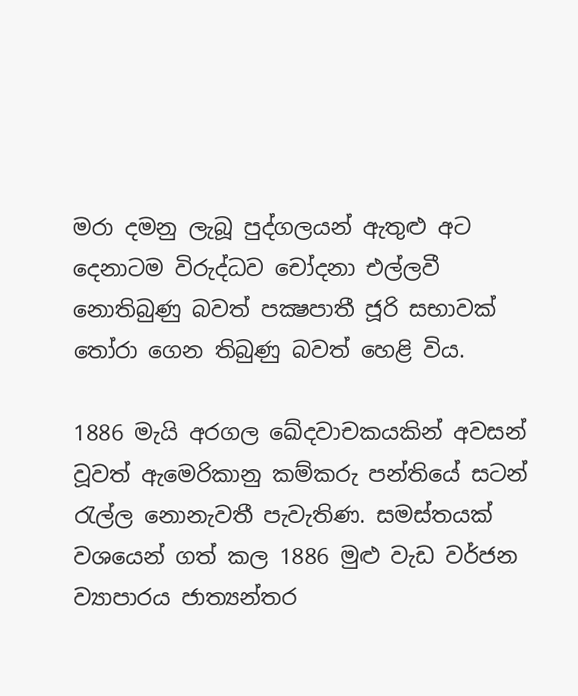මරා දමනු ලැබූ පුද්ගලයන් ඇතුළු අට දෙනාටම විරුද්ධව චෝදනා එල්ලවී නොතිබුණු බවත් පක්‍ෂපාතී ජූරි සභාවක් තෝරා ගෙන තිබුණු බවත් හෙළි විය.

1886 මැයි අරගල ඛේදවාචකයකින් අවසන් වූවත් ඇමෙරිකානු කම්කරු පන්තියේ සටන් රැල්ල නොනැවතී පැවැතිණ. සමස්තයක් වශයෙන් ගත් කල 1886 මුළු වැඩ වර්ජන ව්‍යාපාරය ජාත්‍යන්තර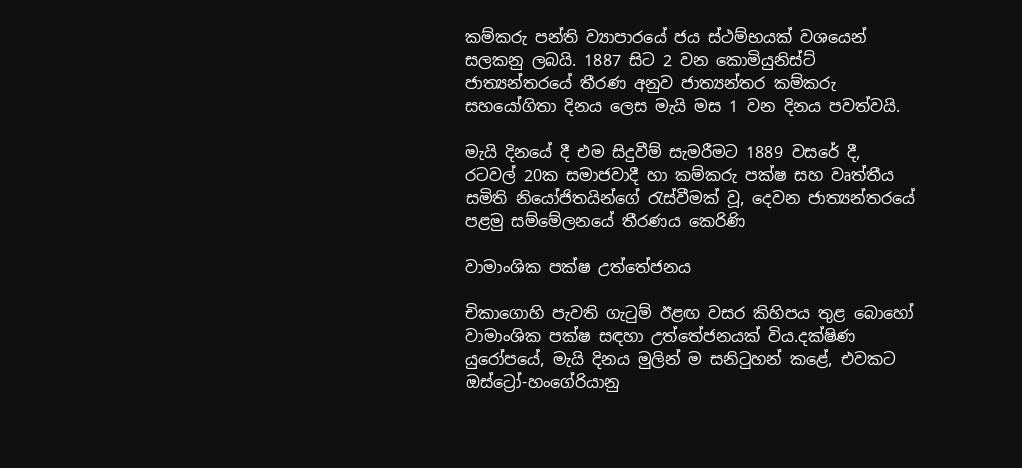කම්කරු පන්ති ව්‍යාපාරයේ ජය ස්ථම්භයක් වශයෙන් සලකනු ලබයි. 1887 සිට 2 වන කොමියුනිස්ට් ජාත්‍යන්තරයේ තීරණ අනුව ජාත්‍යන්තර කම්කරු සහයෝගිතා දිනය ලෙස මැයි මස 1 වන දිනය පවත්වයි.

මැයි දිනයේ දී එම සිදුවීම් සැමරීමට 1889 වසරේ දී, රටවල් 20ක සමාජවාදී හා කම්කරු පක්ෂ සහ වෘත්තීය සමිති නියෝජිතයින්ගේ රැස්වීමක් වූ, දෙවන ජාත්‍යන්තරයේ පළමු සම්මේලනයේ තීරණය කෙරිණි

වාමාංශික පක්ෂ උත්තේජනය

චිකාගොහි පැවති ගැටුම් ඊළඟ වසර කිහිපය තුළ බොහෝ වාමාංශික පක්ෂ සඳහා උත්තේජනයක් විය.දක්ෂිණ යුරෝපයේ, මැයි දිනය මුලින් ම සනිටුහන් කළේ, එවකට ඔස්ට්‍රෝ-හංගේරියානු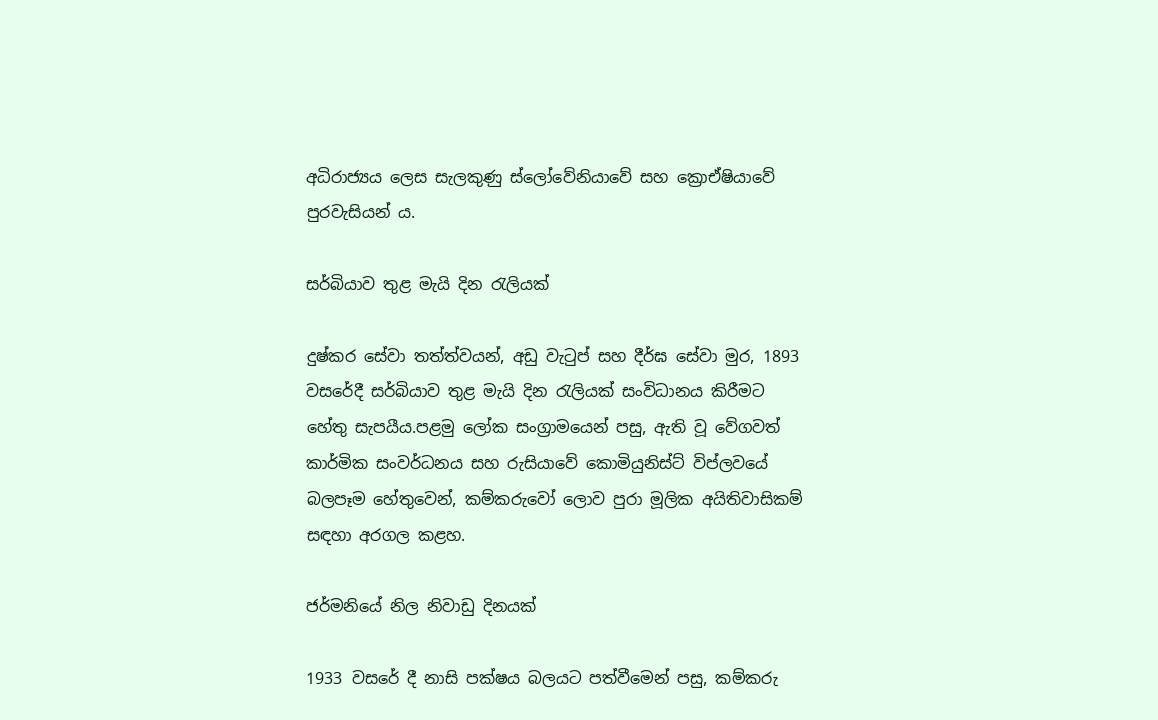අධිරාජ්‍යය ලෙස සැලකුණු ස්ලෝවේනියාවේ සහ ක්‍රොඒෂියාවේ පුරවැසියන් ය.

සර්බියාව තුළ මැයි දින රැලියක්

දුෂ්කර සේවා තත්ත්වයන්, අඩු වැටුප් සහ දීර්ඝ සේවා මුර, 1893 වසරේදී සර්බියාව තුළ මැයි දින රැලියක් සංවිධානය කිරීමට හේතු සැපයීය.පළමු ලෝක සංග්‍රාමයෙන් පසු, ඇති වූ වේගවත් කාර්මික සංවර්ධනය සහ රුසියාවේ කොමියුනිස්ට් විප්ලවයේ බලපෑම හේතුවෙන්, කම්කරුවෝ ලොව පුරා මූලික අයිතිවාසිකම් සඳහා අරගල කළහ.

ජර්මනියේ නිල නිවාඩු දිනයක්

1933 වසරේ දී නාසි පක්ෂය බලයට පත්වීමෙන් පසු, කම්කරු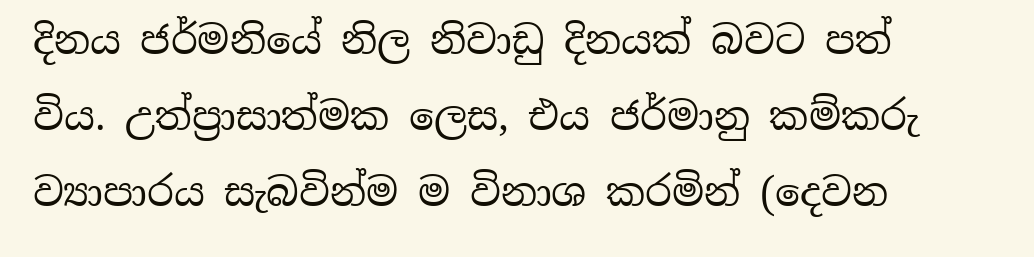දිනය ජර්මනියේ නිල නිවාඩු දිනයක් බවට පත් විය. උත්ප්‍රාසාත්මක ලෙස, එය ජර්මානු කම්කරු ව්‍යාපාරය සැබවින්ම ම විනාශ කරමින් (දෙවන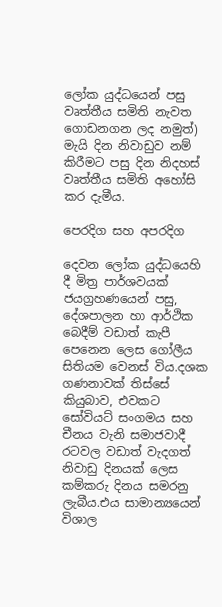ලෝක යුද්ධයෙන් පසු වෘත්තීය සමිති නැවත ගොඩනගන ලද නමුත්) මැයි දින නිවාඩුව නම් කිරීමට පසු දින නිදහස් වෘත්තීය සමිති අහෝසි කර දැමීය.

පෙරදිග සහ අපරදිග

දෙවන ලෝක යුද්ධයෙහි දී මිත්‍ර පාර්ශවයක් ජයග්‍රහණයෙන් පසු, දේශපාලන හා ආර්ථික බෙදීම් වඩාත් කැපී පෙනෙන ලෙස ගෝලීය සිතියම වෙනස් විය.දශක ගණනාවක් තිස්සේ කියුබාව, එවකට සෝවියට් සංගමය සහ චීනය වැනි සමාජවාදී රටවල වඩාත් වැදගත් නිවාඩු දිනයක් ලෙස කම්කරු දිනය සමරනු ලැබීය.එය සාමාන්‍යයෙන් විශාල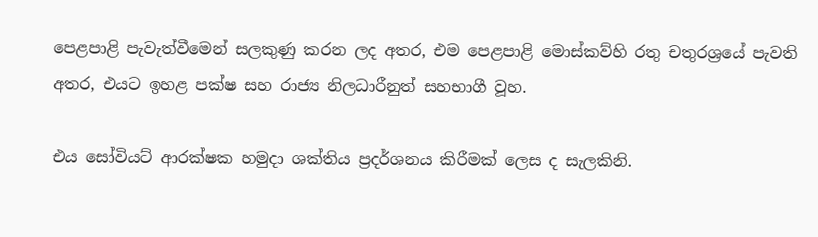පෙළපාළි පැවැත්වීමෙන් සලකුණු කරන ලද අතර, එම පෙළපාළි මොස්කව්හි රතු චතුරශ්‍රයේ පැවති අතර, එයට ඉහළ පක්ෂ සහ රාජ්‍ය නිලධාරීනුත් සහභාගී වූහ.

එය සෝවියට් ආරක්ෂක හමුදා ශක්තිය ප්‍රදර්ශනය කිරීමක් ලෙස ද සැලකිනි.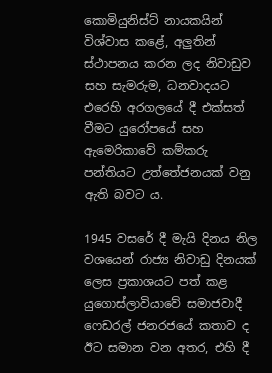කොමියුනිස්ට් නායකයින් විශ්වාස කළේ, අලුතින් ස්ථාපනය කරන ලද නිවාඩුව සහ සැමරුම, ධනවාදයට එරෙහි අරගලයේ දී එක්සත් වීමට යුරෝපයේ සහ ඇමෙරිකාවේ කම්කරු පන්තියට උත්තේජනයක් වනු ඇති බවට ය.

1945 වසරේ දී මැයි දිනය නිල වශයෙන් රාජ්‍ය නිවාඩු දිනයක් ලෙස ප්‍රකාශයට පත් කළ යුගොස්ලාවියාවේ සමාජවාදී ෆෙඩරල් ජනරජයේ කතාව ද ඊට සමාන වන අතර, එහි දී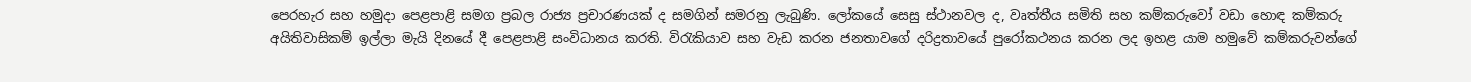පෙරහැර සහ හමුදා පෙළපාළි සමග ප්‍රබල රාජ්‍ය ප්‍රචාරණයක් ද සමගින් සමරනු ලැබුණි. ලෝකයේ සෙසු ස්ථානවල ද, වෘත්තීය සමිති සහ කම්කරුවෝ වඩා හොඳ කම්කරු අයිතිවාසිකම් ඉල්ලා මැයි දිනයේ දී පෙළපාළි සංවිධානය කරති. විරැකියාව සහ වැඩ කරන ජනතාවගේ දරිද්‍රතාවයේ පුරෝකථනය කරන ලද ඉහළ යාම හමුවේ කම්කරුවන්ගේ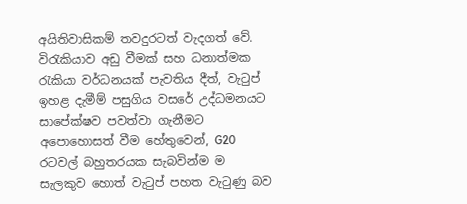අයිතිවාසිකම් තවදුරටත් වැදගත් වේ. විරැකියාව අඩු වීමක් සහ ධනාත්මක රැකියා වර්ධනයක් පැවතිය දීත්, වැටුප් ඉහළ දැමීම් පසුගිය වසරේ උද්ධමනයට සාපේක්ෂව පවත්වා ගැනීමට අපොහොසත් වීම හේතුවෙන්, G20 රටවල් බහුතරයක සැබවින්ම ම සැලකුව හොත් වැටුප් පහත වැටුණු බව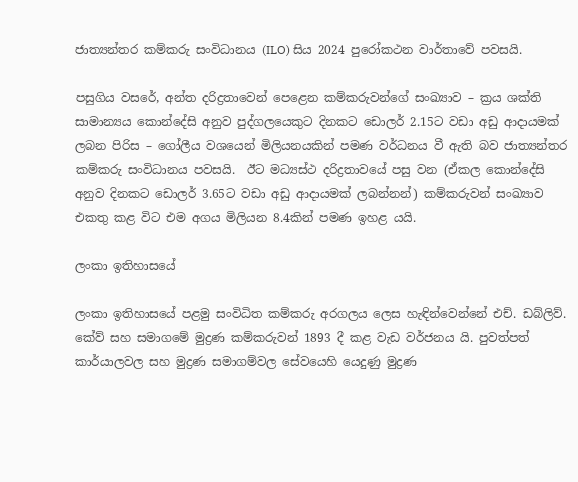ජාත්‍යන්තර කම්කරු සංවිධානය (ILO) සිය 2024 පුරෝකථන වාර්තාවේ පවසයි.

පසුගිය වසරේ, අන්ත දරිද්‍රතාවෙන් පෙළෙන කම්කරුවන්ගේ සංඛ්‍යාව – ක්‍රය ශක්ති සාමාන්‍යය කොන්දේසි අනුව පුද්ගලයෙකුට දිනකට ඩොලර් 2.15ට වඩා අඩු ආදායමක් ලබන පිරිස – ගෝලීය වශයෙන් මිලියනයකින් පමණ වර්ධනය වී ඇති බව ජාත්‍යන්තර කම්කරු සංවිධානය පවසයි.  ඊට මධ්‍යස්ථ දරිද්‍රතාවයේ පසු වන (ඒකල කොන්දේසි අනුව දිනකට ඩොලර් 3.65ට වඩා අඩු ආදායමක් ලබන්නන්) කම්කරුවන් සංඛ්‍යාව එකතු කළ විට එම අගය මිලියන 8.4කින් පමණ ඉහළ යයි.

ලංකා ඉතිහාසයේ

ලංකා ඉතිහාසයේ පළමු සංවිධිත කම්කරු අරගලය ලෙස හැඳින්වෙන්නේ එච්. ඩබ්ලිව්. කේව් සහ සමාගමේ මුද්‍රණ කම්කරුවන් 1893 දී කළ වැඩ වර්ජනය යි. පුවත්පත් කාර්යාලවල සහ මුද්‍රණ සමාගම්වල සේවයෙහි යෙදුණු මුද්‍රණ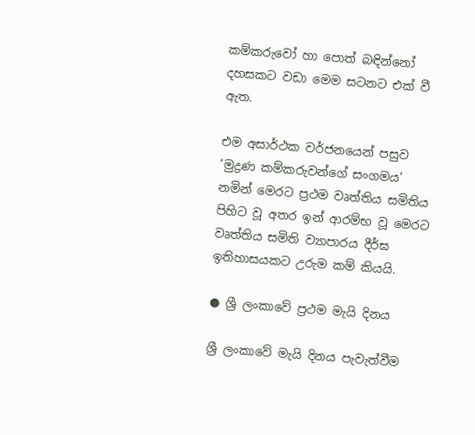කම්කරුවෝ හා පොත් බඳින්නෝ දහසකට වඩා මෙම සටනට එක් වී ඇත.

එම අසාර්ථක වර්ජනයෙන් පසුව ‘මුද්‍රණ කම්කරුවන්ගේ සංගමය’ නමින් මෙරට ප්‍රථම වෘත්තිය සමිතිය පිහිට වූ අතර ඉන් ආරම්භ වූ මෙරට වෘත්තිය සමිති ව්‍යාපාරය දීර්ඝ ඉතිහාසයකට උරුම කම් කියයි.

● ශ්‍රී ලංකාවේ ප්‍රථම මැයි දිනය

ශ්‍රී ලංකාවේ මැයි දිනය පැවැත්වීම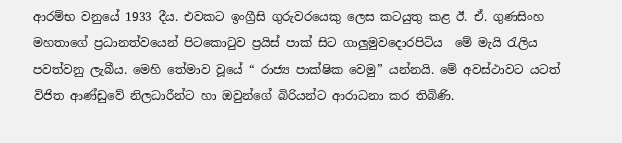ආරම්භ වනුයේ 1933 දීය. එවකට ඉංග්‍රීසි ගුරුවරයෙකු ලෙස කටයුතු කළ ඊ. ඒ. ගුණසිංහ මහතාගේ ප්‍රධානත්වයෙන් පිටකොටුව ප්‍රයිස් පාක් සිට ගාලුමුවදොරපිටිය  මේ මැයි රැලිය පවත්වනු ලැබීය. මෙහි තේමාව වූයේ “ රාජ්‍ය පාක්ෂික වෙමු” යන්නයි. මේ අවස්ථාවට යටත් විජිත ආණ්ඩුවේ නිලධාරීන්ට හා ඔවුන්ගේ බිරියන්ට ආරාධනා කර තිබිණි.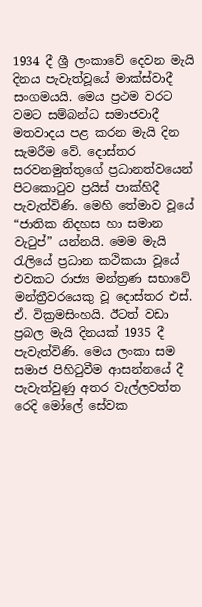1934 දී ශ්‍රී ලංකාවේ දෙවන මැයි දිනය පැවැත්වූයේ මාක්ස්වාදී සංගමයයි. මෙය ප්‍රථම වරට වමට සම්බන්ධ සමාජවාදී මතවාදය පළ කරන මැයි දින සැමරීම වේ. දොස්තර සරවනමුත්තුගේ ප්‍රධානත්වයෙන් පිටකොටුව ප්‍රයිස් පාක්හිදී පැවැත්විණි. මෙහි තේමාව වූයේ “ජාතික නිදහස හා සමාන වැටුප්” යන්නයි. මෙම මැයි රැලියේ ප්‍රධාන කථිකයා වූයේ එවකට රාජ්‍ය මන්ත්‍රණ සභාවේ මන්ත්‍රීවරයෙකු වූ දොස්තර එස්. ඒ. වික්‍රමසිංහයි. ඊටත් වඩා ප්‍රබල මැයි දිනයක් 1935 දී පැවැත්විණි. මෙය ලංකා සම සමාජ පිහිටුවීම ආසන්නයේ දී පැවැත්වුණු අතර වැල්ලවත්ත රෙදි මෝලේ සේවක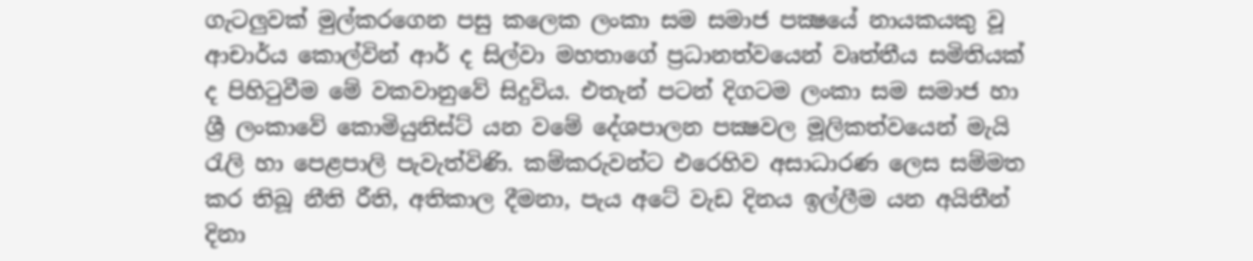ගැටලුවක් මුල්කරගෙන පසු කලෙක ලංකා සම සමාජ පක්‍ෂයේ නායකයකු වූ ආචාර්ය කොල්වින් ආර් ද සිල්වා මහතාගේ ප්‍රධානත්වයෙන් වෘත්තීය සමිතියක් ද පිහිටුවීම මේ වකවානුවේ සිදුවිය. එතැන් පටන් දිගටම ලංකා සම සමාජ හා ශ්‍රී ලංකාවේ කොමියුනිස්ට් යන වමේ දේශපාලන පක්‍ෂවල මූලිකත්වයෙන් මැයි රැලි හා පෙළපාලි පැවැත්විණි. කම්කරුවන්ට එරෙහිව අසාධාරණ ලෙස සම්මත කර තිබූ නීති රීති, අතිකාල දීමනා, පැය අටේ වැඩ දිනය ඉල්ලීම යන අයිතීන් දිනා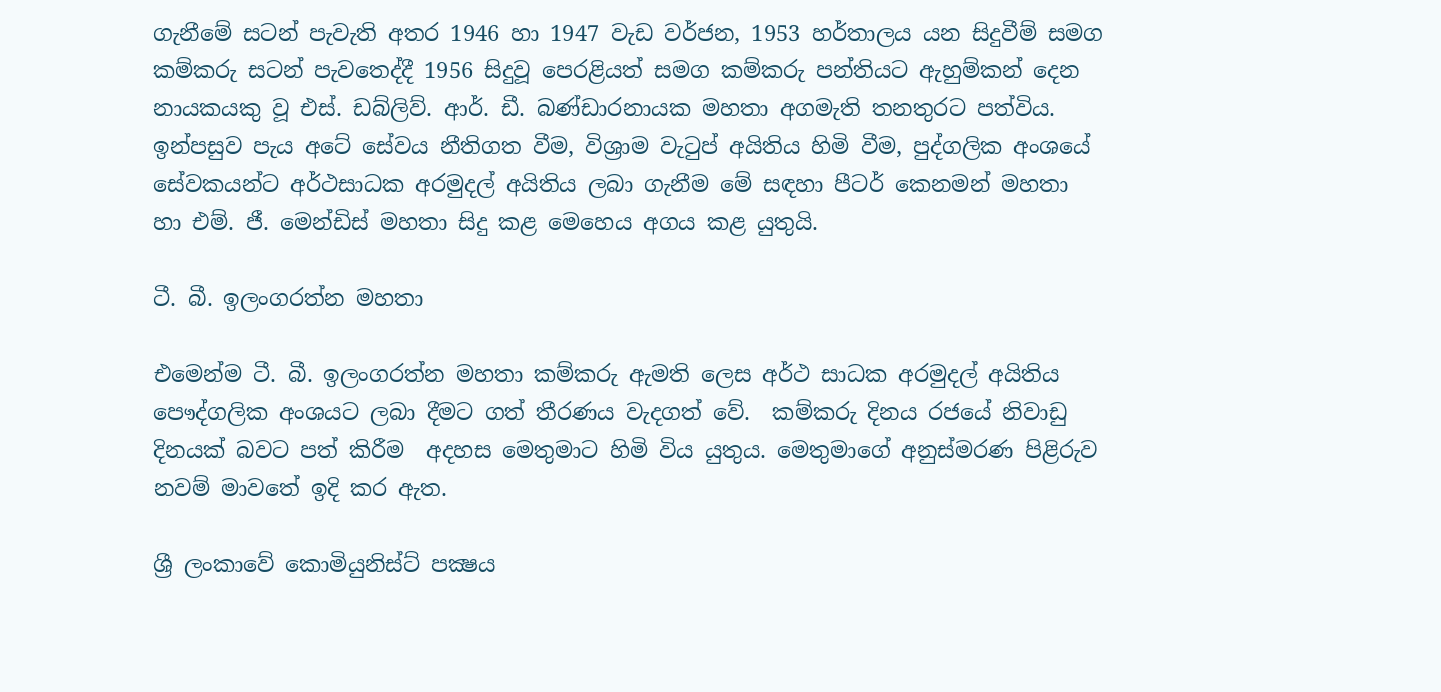ගැනීමේ සටන් පැවැති අතර 1946 හා 1947 වැඩ වර්ජන, 1953 හර්තාලය යන සිදුවීම් සමග කම්කරු සටන් පැවතෙද්දී 1956 සිදුවූ පෙරළියත් සමග කම්කරු පන්තියට ඇහුම්කන් දෙන නායකයකු වූ එස්. ඩබ්ලිව්. ආර්. ඩී. බණ්ඩාරනායක මහතා අගමැති තනතුරට පත්විය. ඉන්පසුව පැය අටේ සේවය නීතිගත වීම, විශ්‍රාම වැටුප් අයිතිය හිමි වීම, පුද්ගලික අංශයේ සේවකයන්ට අර්ථසාධක අරමුදල් අයිතිය ලබා ගැනීම මේ සඳහා පීටර් කෙනමන් මහතා හා එම්. ජී. මෙන්ඩිස් මහතා සිදු කළ මෙහෙය අගය කළ යුතුයි.

ටී. බී. ඉලංගරත්න මහතා

එමෙන්ම ටී. බී. ඉලංගරත්න මහතා කම්කරු ඇමති ලෙස අර්ථ සාධක අරමුදල් අයිතිය පෞද්ගලික අංශයට ලබා දීමට ගත් තීරණය වැදගත් වේ.  කම්කරු දිනය රජයේ නිවාඩු දිනයක් බවට පත් කිරීම  අදහස මෙතුමාට හිමි විය යුතුය. මෙතුමාගේ අනුස්මරණ පිළිරුව නවම් මාවතේ ඉදි කර ඇත.

ශ්‍රී ලංකාවේ කොමියුනිස්ට් පක්‍ෂය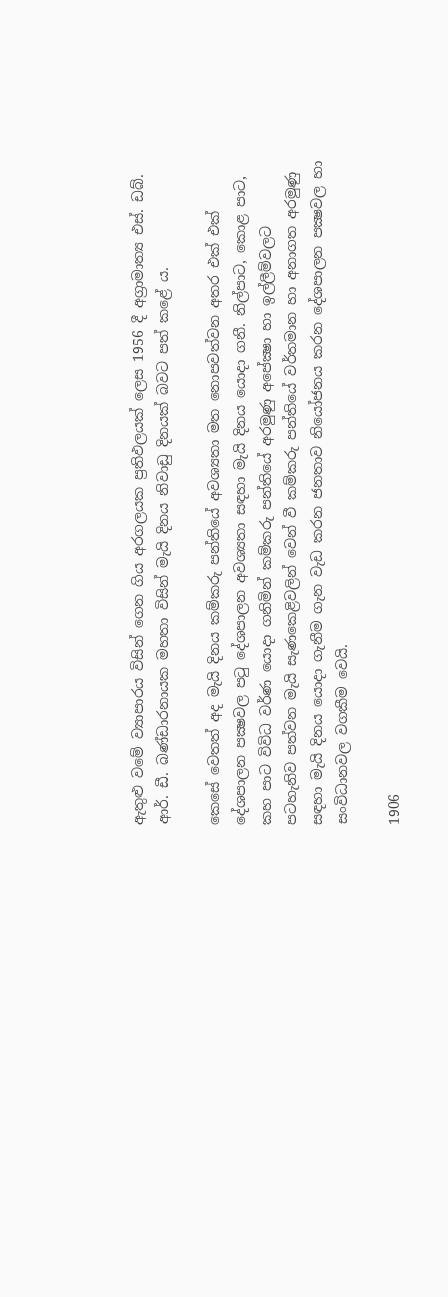ඇතුළු වමේ ව්‍යාපාරය විසින් ගෙන ගිය අරගලයක ප්‍රතිඵලයක් ලෙස 1956 දී අග්‍රාමාත්‍ය එස්. ඩබ්. ආර්. ඩී. බණ්ඩාරනායක මහතා විසින් මැයි දිනය නිවාඩු දිනයක් බවට පත් කළේ ය.

කෙසේ වෙතත් අද මැයි දිනය කම්කරු පන්තියේ අවශ්‍යතා මත නොපවත්වන අතර එක් එක් දේශපාලන පක්‍ෂවල පටු දේශපාලන අවශ්‍යතා සඳහා මැයි දිනය යොදා ගනී. නිල්පාට, කොළ පාට, කහ පාට විවිධ වර්ණ යොදා ගනිමින් කම්කරු පන්තියේ අරමුණු අපේක්‍ෂා හා ඉල්ලීම්වලට පටහැනිව පත්වන මැයි සැණකෙළිවලින් වෙන් වී කම්කරු පන්තියේ වර්තමාන හා අනාගත අරමුණු සඳහා මැයි දිනය යොදා ගැනීම ගැන වැඩ කරන ජනතාව නියෝජනය කරන දේශපාලන පක්‍ෂවල හා සංවිධානවල වගකීම වෙයි.

1906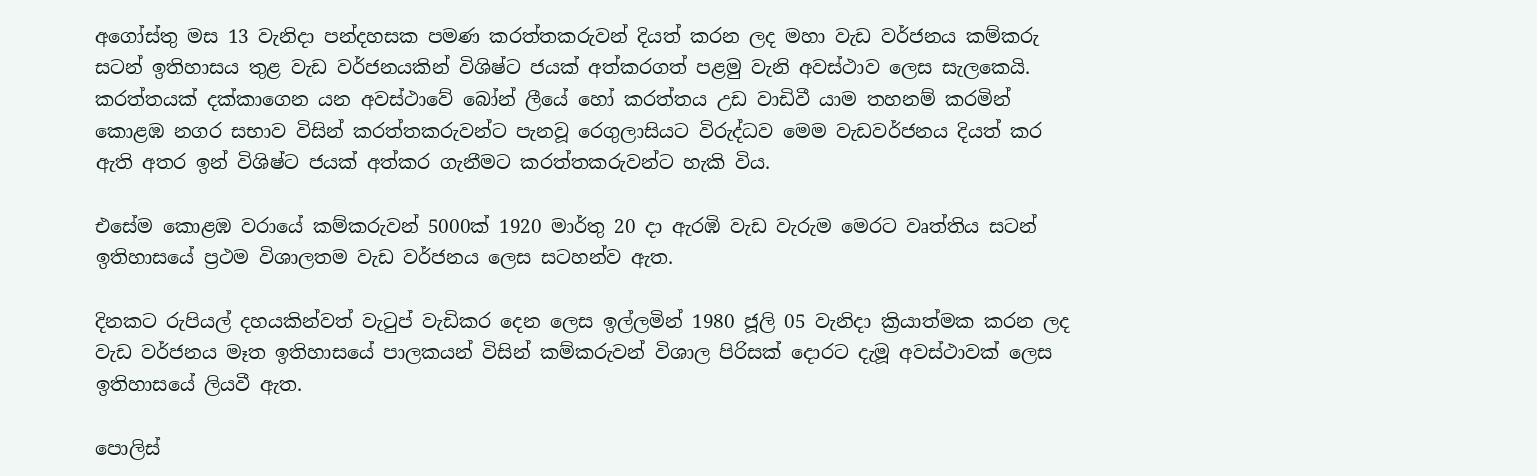අගෝස්තු මස 13 වැනිදා පන්දහසක පමණ කරත්තකරුවන් දියත් කරන ලද මහා වැඩ වර්ජනය කම්කරු සටන් ඉතිහාසය තුළ වැඩ වර්ජනයකින් විශිෂ්ට ජයක් අත්කරගත් පළමු වැනි අවස්ථාව ලෙස සැලකෙයි. කරත්තයක් දක්කාගෙන යන අවස්ථාවේ බෝන් ලීයේ හෝ කරත්තය උඩ වාඩිවී යාම තහනම් කරමින් කොළඹ නගර සභාව විසින් කරත්තකරුවන්ට පැනවූ රෙගුලාසියට විරුද්ධව මෙම වැඩවර්ජනය දියත් කර ඇති අතර ඉන් විශිෂ්ට ජයක් අත්කර ගැනීමට කරත්තකරුවන්ට හැකි විය.

එසේම කොළඹ වරායේ කම්කරුවන් 5000ක් 1920 මාර්තු 20 දා ඇරඹි වැඩ වැරුම මෙරට වෘත්තිය සටන් ඉතිහාසයේ ප්‍රථම විශාලතම වැඩ වර්ජනය ලෙස සටහන්ව ඇත.

දිනකට රුපියල් දහයකින්වත් වැටුප් වැඩිකර දෙන ලෙස ඉල්ලමින් 1980 ජූලි 05 වැනිදා ක්‍රියාත්මක කරන ලද වැඩ වර්ජනය මෑත ඉතිහාසයේ පාලකයන් විසින් කම්කරුවන් විශාල පිරිසක් දොරට දැමූ අවස්ථාවක් ලෙස ඉතිහාසයේ ලියවී ඇත.

පොලිස්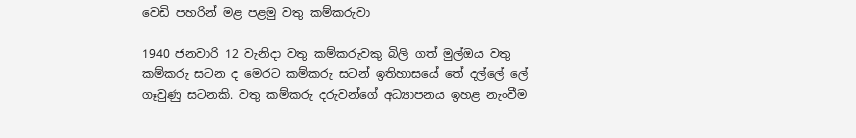වෙඩි පහරින් මළ පළමු වතු කම්කරුවා

1940 ජනවාරි 12 වැනිදා වතු කම්කරුවකු බිලි ගත් මුල්ඔය වතු කම්කරු සටන ද මෙරට කම්කරු සටන් ඉතිහාසයේ තේ දල්ලේ ලේ ගෑවුණු සටනකි. වතු කම්කරු දරුවන්ගේ අධ්‍යාපනය ඉහළ නැංවීම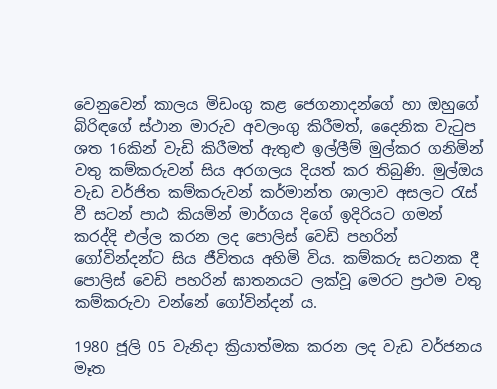වෙනුවෙන් කාලය මිඩංගු කළ ජෙගනාදන්ගේ හා ඔහුගේ බිරිඳගේ ස්ථාන මාරුව අවලංගු කිරීමත්, දෛනික වැටුප ශත 16කින් වැඩි කිරීමත් ඇතුළු ඉල්ලීම් මුල්කර ගනිමින් වතු කම්කරුවන් සිය අරගලය දියත් කර තිබුණි. මුල්ඔය වැඩ වර්ජිත කම්කරුවන් කර්මාන්ත ශාලාව අසලට රැස් වී සටන් පාඨ කියමින් මාර්ගය දිගේ ඉදිරියට ගමන් කරද්දි එල්ල කරන ලද පොලිස් වෙඩි පහරින් ගෝවින්දන්ට සිය ජීවිතය අහිමි විය. කම්කරු සටනක දී පොලිස් වෙඩි පහරින් ඝාතනයට ලක්වූ මෙරට ප්‍රථම වතු කම්කරුවා වන්නේ ගෝවින්දන් ය.

1980 ජූලි 05 වැනිදා ක්‍රියාත්මක කරන ලද වැඩ වර්ජනය මෑත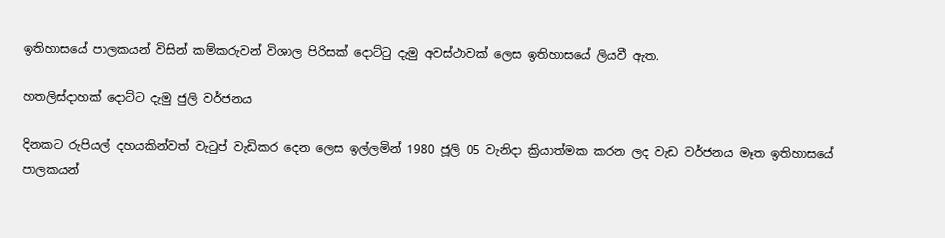ඉතිහාසයේ පාලකයන් විසින් කම්කරුවන් විශාල පිරිසක් දොට්ටු දැමු අවස්ථාවක් ලෙස ඉතිහාසයේ ලියවී ඇත.

හතලිස්දාහක් දොට්ට දැමු ජුලි වර්ජනය

දිනකට රුපියල් දහයකින්වත් වැටුප් වැඩිකර දෙන ලෙස ඉල්ලමින් 1980 ජූලි 05 වැනිදා ක්‍රියාත්මක කරන ලද වැඩ වර්ජනය මෑත ඉතිහාසයේ පාලකයන්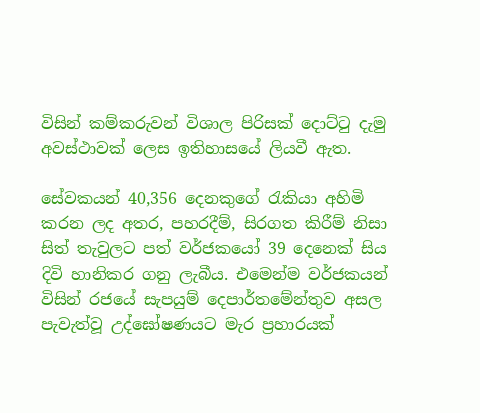විසින් කම්කරුවන් විශාල පිරිසක් දොට්ටු දැමු අවස්ථාවක් ලෙස ඉතිහාසයේ ලියවී ඇත.

සේවකයන් 40,356 දෙනකුගේ රැකියා අහිමි කරන ලද අතර, පහරදීම්, සිරගත කිරීම් නිසා සිත් තැවුලට පත් වර්ජකයෝ 39 දෙනෙක් සිය දිවි හානිකර ගනු ලැබීය. එමෙන්ම වර්ජකයන් විසින් රජයේ සැපයුම් දෙපාර්තමේන්තුව අසල පැවැත්වූ උද්ඝෝෂණයට මැර ප්‍රහාරයක්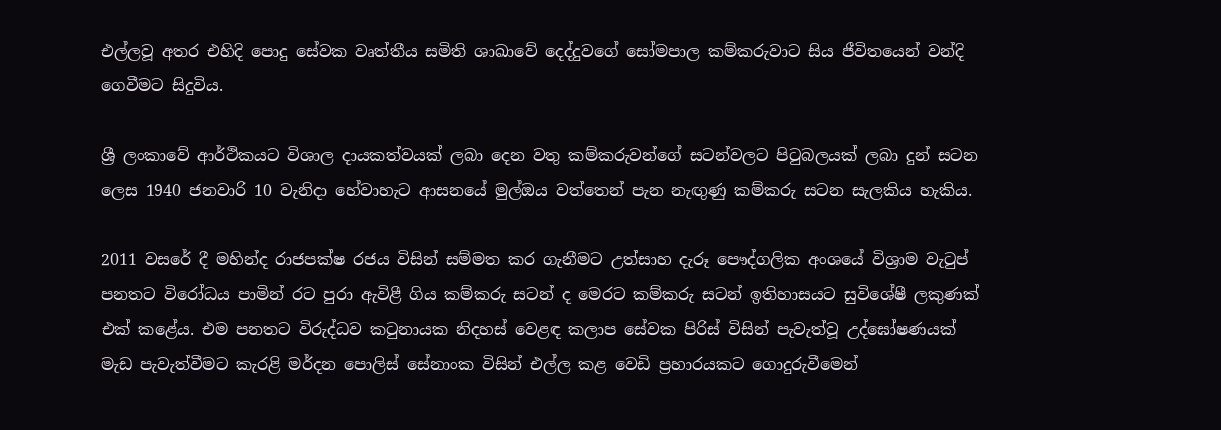එල්ලවූ අතර එහිදි පොදු සේවක වෘත්තීය සමිති ශාඛාවේ දෙද්දුවගේ සෝමපාල කම්කරුවාට සිය ජීවිතයෙන් වන්දි ගෙවීමට සිදුවිය.

ශ්‍රී ලංකාවේ ආර්ථිකයට විශාල දායකත්වයක් ලබා දෙන වතු කම්කරුවන්ගේ සටන්වලට පිටුබලයක් ලබා දුන් සටන ලෙස 1940 ජනවාරි 10 වැනිදා හේවාහැට ආසනයේ මුල්ඔය වත්තෙන් පැන නැඟුණු කම්කරු සටන සැලකිය හැකිය.

2011 වසරේ දී මහින්ද රාජපක්ෂ රජය විසින් සම්මත කර ගැනීමට උත්සාහ දැරූ පෞද්ගලික අංශයේ විශ්‍රාම වැටුප් පනතට විරෝධය පාමින් රට පුරා ඇවිළී ගිය කම්කරු සටන් ද මෙරට කම්කරු සටන් ඉතිහාසයට සුවිශේෂී ලකුණක් එක් කළේය. එම පනතට විරුද්ධව කටුනායක නිදහස් වෙළඳ කලාප සේවක පිරිස් විසින් පැවැත්වූ උද්ඝෝෂණයක් මැඩ පැවැත්වීමට කැරළි මර්දන පොලිස් සේනාංක විසින් එල්ල කළ වෙඩි ප්‍රහාරයකට ගොදුරුවීමෙන්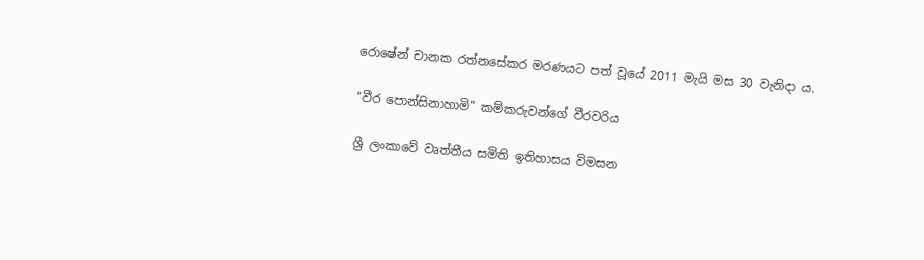රොෂේන් චානක රත්නසේකර මරණයට පත් වූයේ 2011 මැයි මස 30 වැනිදා ය.

“වීර පොන්සිනාහාමි” කම්කරුවන්ගේ වීරවරිය

ශ්‍රී ලංකාවේ වෘත්තීය සමිති ඉතිහාසය විමසන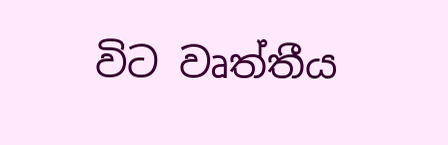විට වෘත්තීය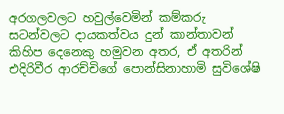අරගලවලට හවුල්වෙමින් කම්කරු සටන්වලට දායකත්වය දුන් කාන්තාවන් කිහිප දෙනෙකු හමුවන අතර, ඒ අතරින් එදිරිවීර ආරච්චිගේ පොන්සිනාහාමි සුවිශේෂි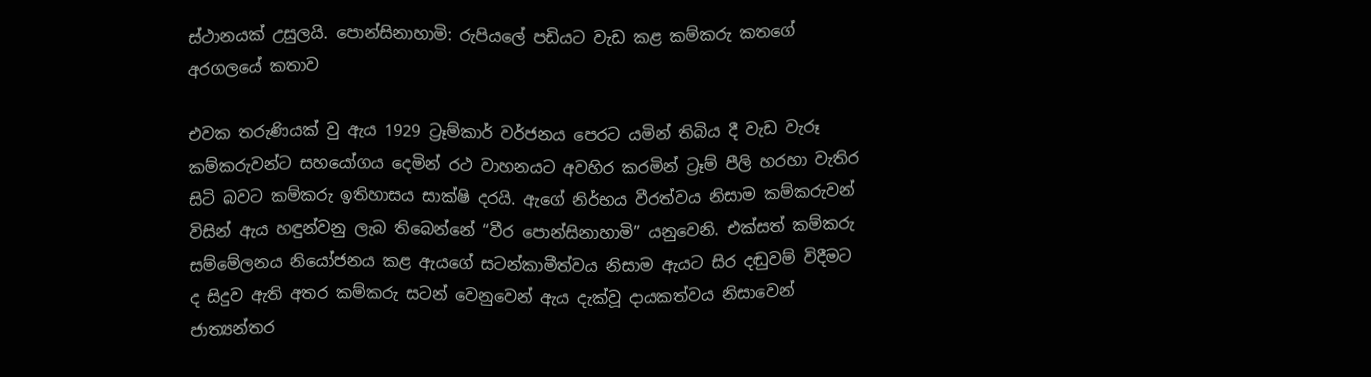ස්ථානයක් උසුලයි. පොන්සිනාහාමි: රුපියලේ පඩියට වැඩ කළ කම්කරු කතගේ අරගලයේ කතාව

එවක තරුණියක් වු ඇය 1929 ට්‍රෑම්කාර් වර්ජනය පෙරට යමින් තිබිය දී වැඩ වැරූ කම්කරුවන්ට සහයෝගය දෙමින් රථ වාහනයට අවහිර කරමින් ට්‍රෑම් පීලි හරහා වැතිර සිටි බවට කම්කරු ඉතිහාසය සාක්ෂි දරයි. ඇගේ නිර්භය වීරත්වය නිසාම කම්කරුවන් විසින් ඇය හඳුන්වනු ලැබ තිබෙන්නේ “වීර පොන්සිනාහාමි” යනුවෙනි. එක්සත් කම්කරු සම්මේලනය නියෝජනය කළ ඇයගේ සටන්කාමීත්වය නිසාම ඇයට සිර දඬුවම් විදීමට ද සිදුව ඇති අතර කම්කරු සටන් වෙනුවෙන් ඇය දැක්වූ දායකත්වය නිසාවෙන් ජාත්‍යන්තර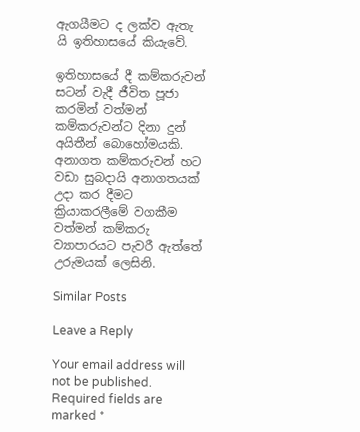ඇගයීමට ද ලක්ව ඇතැ යි ඉතිහාසයේ කියැවේ.

ඉතිහාසයේ දී කම්කරුවන් සටන් වැදී ජීවිත පූජා කරමින් වත්මන් කම්කරුවන්ට දිනා දුන් අයිතීන් බොහෝමයකි. අනාගත කම්කරුවන් හට වඩා සුබදායි අනාගතයක් උදා කර දීමට ක්‍රියාකරලීමේ වගකීම වත්මන් කම්කරු ව්‍යාපාරයට පැවරී ඇත්තේ උරුමයක් ලෙසිනි.

Similar Posts

Leave a Reply

Your email address will not be published. Required fields are marked *